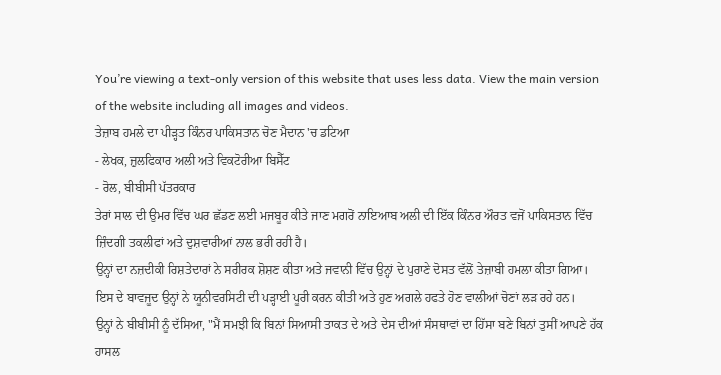You’re viewing a text-only version of this website that uses less data. View the main version of the website including all images and videos.
ਤੇਜ਼ਾਬ ਹਮਲੇ ਦਾ ਪੀੜ੍ਹਤ ਕਿੰਨਰ ਪਾਕਿਸਤਾਨ ਚੋਣ ਮੈਦਾਨ 'ਚ ਡਟਿਆ
- ਲੇਖਕ, ਜ਼ੁਲਫਿਕਾਰ ਅਲੀ ਅਤੇ ਵਿਕਟੋਰੀਆ ਬਿਸੈੱਟ
- ਰੋਲ, ਬੀਬੀਸੀ ਪੱਤਰਕਾਰ
ਤੇਰਾਂ ਸਾਲ ਦੀ ਉਮਰ ਵਿੱਚ ਘਰ ਛੱਡਣ ਲਈ ਮਜਬੂਰ ਕੀਤੇ ਜਾਣ ਮਗਰੋਂ ਨਾਇਆਬ ਅਲੀ ਦੀ ਇੱਕ ਕਿੰਨਰ ਔਰਤ ਵਜੋਂ ਪਾਕਿਸਤਾਨ ਵਿੱਚ ਜ਼ਿੰਦਗੀ ਤਕਲੀਫਾਂ ਅਤੇ ਦੁਸ਼ਵਾਰੀਆਂ ਨਾਲ ਭਰੀ ਰਹੀ ਹੈ।
ਉਨ੍ਹਾਂ ਦਾ ਨਜ਼ਦੀਕੀ ਰਿਸ਼ਤੇਦਾਰਾਂ ਨੇ ਸਰੀਰਕ ਸ਼ੋਸ਼ਣ ਕੀਤਾ ਅਤੇ ਜਵਾਨੀ ਵਿੱਚ ਉਨ੍ਹਾਂ ਦੇ ਪੁਰਾਣੇ ਦੋਸਤ ਵੱਲੋਂ ਤੇਜ਼ਾਬੀ ਹਮਲਾ ਕੀਤਾ ਗਿਆ।
ਇਸ ਦੇ ਬਾਵਜੂਦ ਉਨ੍ਹਾਂ ਨੇ ਯੂਨੀਵਰਸਿਟੀ ਦੀ ਪੜ੍ਹਾਈ ਪੂਰੀ ਕਰਨ ਕੀਤੀ ਅਤੇ ਹੁਣ ਅਗਲੇ ਹਫਤੇ ਹੋਣ ਵਾਲੀਆਂ ਚੋਣਾਂ ਲੜ ਰਹੇ ਹਨ।
ਉਨ੍ਹਾਂ ਨੇ ਬੀਬੀਸੀ ਨੂੰ ਦੱਸਿਆ, "ਮੈਂ ਸਮਝੀ ਕਿ ਬਿਨਾਂ ਸਿਆਸੀ ਤਾਕਤ ਦੇ ਅਤੇ ਦੇਸ ਦੀਆਂ ਸੰਸਥਾਵਾਂ ਦਾ ਹਿੱਸਾ ਬਣੇ ਬਿਨਾਂ ਤੁਸੀਂ ਆਪਣੇ ਹੱਕ ਹਾਸਲ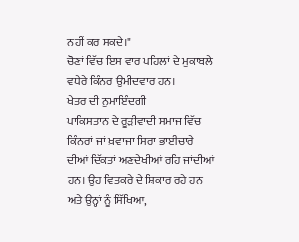ਨਹੀਂ ਕਰ ਸਕਦੇ।"
ਚੋਣਾਂ ਵਿੱਚ ਇਸ ਵਾਰ ਪਹਿਲਾਂ ਦੇ ਮੁਕਾਬਲੇ ਵਧੇਰੇ ਕਿੰਨਰ ਉਮੀਦਵਾਰ ਹਨ।
ਖੇਤਰ ਦੀ ਨੁਮਾਇੰਦਗੀ
ਪਾਕਿਸਤਾਨ ਦੇ ਰੂੜੀਵਾਦੀ ਸਮਾਜ ਵਿੱਚ ਕਿੰਨਰਾਂ ਜਾਂ ਖ਼ਵਾਜਾ ਸਿਰਾ ਭਾਈਚਾਰੇ ਦੀਆਂ ਦਿੱਕਤਾਂ ਅਣਦੇਖੀਆਂ ਰਹਿ ਜਾਂਦੀਆਂ ਹਨ। ਉਹ ਵਿਤਕਰੇ ਦੇ ਸ਼ਿਕਾਰ ਰਹੇ ਹਨ ਅਤੇ ਉਨ੍ਹਾਂ ਨੂੰ ਸਿੱਖਿਆ,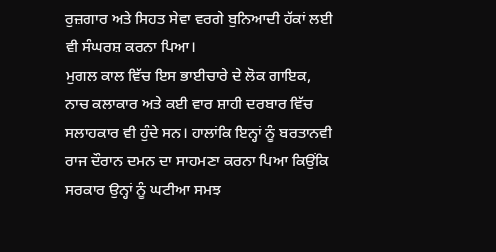ਰੁਜ਼ਗਾਰ ਅਤੇ ਸਿਹਤ ਸੇਵਾ ਵਰਗੇ ਬੁਨਿਆਦੀ ਹੱਕਾਂ ਲਈ ਵੀ ਸੰਘਰਸ਼ ਕਰਨਾ ਪਿਆ।
ਮੁਗਲ ਕਾਲ ਵਿੱਚ ਇਸ ਭਾਈਚਾਰੇ ਦੇ ਲੋਕ ਗਾਇਕ, ਨਾਚ ਕਲਾਕਾਰ ਅਤੇ ਕਈ ਵਾਰ ਸ਼ਾਹੀ ਦਰਬਾਰ ਵਿੱਚ ਸਲਾਹਕਾਰ ਵੀ ਹੁੰਦੇ ਸਨ। ਹਾਲਾਂਕਿ ਇਨ੍ਹਾਂ ਨੂੰ ਬਰਤਾਨਵੀ ਰਾਜ ਦੌਰਾਨ ਦਮਨ ਦਾ ਸਾਹਮਣਾ ਕਰਨਾ ਪਿਆ ਕਿਉਂਕਿ ਸਰਕਾਰ ਉਨ੍ਹਾਂ ਨੂੰ ਘਟੀਆ ਸਮਝ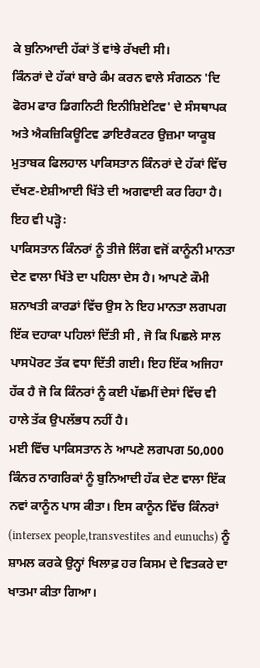ਕੇ ਬੁਨਿਆਦੀ ਹੱਕਾਂ ਤੋਂ ਵਾਂਝੇ ਰੱਖਦੀ ਸੀ।
ਕਿੰਨਰਾਂ ਦੇ ਹੱਕਾਂ ਬਾਰੇ ਕੰਮ ਕਰਨ ਵਾਲੇ ਸੰਗਠਨ 'ਦਿ ਫੋਰਮ ਫਾਰ ਡਿਗਨਿਟੀ ਇਨੀਸ਼ਿਏਟਿਵ' ਦੇ ਸੰਸਥਾਪਕ ਅਤੇ ਐਕਜ਼ਿਕਿਊਟਿਵ ਡਾਇਰੈਕਟਰ ਉਜ਼ਮਾ ਯਾਕੂਬ ਮੁਤਾਬਕ ਫਿਲਹਾਲ ਪਾਕਿਸਤਾਨ ਕਿੰਨਰਾਂ ਦੇ ਹੱਕਾਂ ਵਿੱਚ ਦੱਖਣ-ਏਸ਼ੀਆਈ ਖਿੱਤੇ ਦੀ ਅਗਵਾਈ ਕਰ ਰਿਹਾ ਹੈ।
ਇਹ ਵੀ ਪੜ੍ਹੋ꞉
ਪਾਕਿਸਤਾਨ ਕਿੰਨਰਾਂ ਨੂੰ ਤੀਜੇ ਲਿੰਗ ਵਜੋਂ ਕਾਨੂੰਨੀ ਮਾਨਤਾ ਦੇਣ ਵਾਲਾ ਖਿੱਤੇ ਦਾ ਪਹਿਲਾ ਦੇਸ ਹੈ। ਆਪਣੇ ਕੌਮੀ ਸ਼ਨਾਖਤੀ ਕਾਰਡਾਂ ਵਿੱਚ ਉਸ ਨੇ ਇਹ ਮਾਨਤਾ ਲਗਪਗ ਇੱਕ ਦਹਾਕਾ ਪਹਿਲਾਂ ਦਿੱਤੀ ਸੀ , ਜੋ ਕਿ ਪਿਛਲੇ ਸਾਲ ਪਾਸਪੋਰਟ ਤੱਕ ਵਧਾ ਦਿੱਤੀ ਗਈ। ਇਹ ਇੱਕ ਅਜਿਹਾ ਹੱਕ ਹੈ ਜੋ ਕਿ ਕਿੰਨਰਾਂ ਨੂੰ ਕਈ ਪੱਛਮੀਂ ਦੇਸਾਂ ਵਿੱਚ ਵੀ ਹਾਲੇ ਤੱਕ ਉਪਲੱਭਧ ਨਹੀਂ ਹੈ।
ਮਈ ਵਿੱਚ ਪਾਕਿਸਤਾਨ ਨੇ ਆਪਣੇ ਲਗਪਗ 50,000 ਕਿੰਨਰ ਨਾਗਰਿਕਾਂ ਨੂੰ ਬੁਨਿਆਦੀ ਹੱਕ ਦੇਣ ਵਾਲਾ ਇੱਕ ਨਵਾਂ ਕਾਨੂੰਨ ਪਾਸ ਕੀਤਾ। ਇਸ ਕਾਨੂੰਨ ਵਿੱਚ ਕਿੰਨਰਾਂ (intersex people,transvestites and eunuchs) ਨੂੰ ਸ਼ਾਮਲ ਕਰਕੇ ਉਨ੍ਹਾਂ ਖਿਲਾਫ਼ ਹਰ ਕਿਸਮ ਦੇ ਵਿਤਕਰੇ ਦਾ ਖਾਤਮਾ ਕੀਤਾ ਗਿਆ।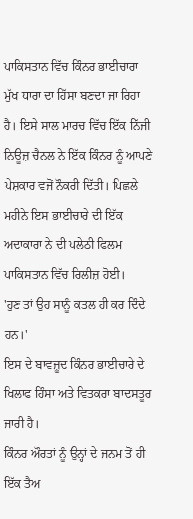ਪਾਕਿਸਤਾਨ ਵਿੱਚ ਕਿੰਨਰ ਭਾਈਚਾਰਾ ਮੁੱਖ ਧਾਰਾ ਦਾ ਹਿੱਸਾ ਬਣਦਾ ਜਾ ਰਿਹਾ ਹੈ। ਇਸੇ ਸਾਲ ਮਾਰਚ ਵਿੱਚ ਇੱਕ ਨਿੱਜੀ ਨਿਊਜ਼ ਚੈਨਲ ਨੇ ਇੱਕ ਕਿੰਨਰ ਨੂੰ ਆਪਣੇ ਪੇਸ਼ਕਾਰ ਵਜੋਂ ਨੌਕਰੀ ਦਿੱਤੀ। ਪਿਛਲੇ ਮਹੀਨੇ ਇਸ ਭਾਈਚਾਰੇ ਦੀ ਇੱਕ ਅਦਾਕਾਰਾ ਨੇ ਦੀ ਪਲੇਠੀ ਫਿਲਮ ਪਾਕਿਸਤਾਨ ਵਿੱਚ ਰਿਲੀਜ਼ ਹੋਈ।
'ਹੁਣ ਤਾਂ ਉਹ ਸਾਨੂੰ ਕਤਲ ਹੀ ਕਰ ਦਿੰਦੇ ਹਨ।'
ਇਸ ਦੇ ਬਾਵਜ਼ੂਦ ਕਿੰਨਰ ਭਾਈਚਾਰੇ ਦੇ ਖਿਲਾਫ ਹਿੰਸਾ ਅਤੇ ਵਿਤਕਰਾ ਬਾਦਸਤੂਰ ਜਾਰੀ ਹੈ।
ਕਿੰਨਰ ਔਰਤਾਂ ਨੂੰ ਉਨ੍ਹਾਂ ਦੇ ਜਨਮ ਤੋਂ ਹੀ ਇੱਕ ਤੈਅ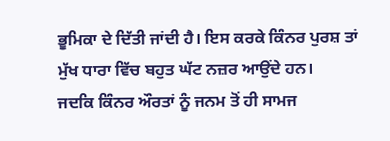ਭੂਮਿਕਾ ਦੇ ਦਿੱਤੀ ਜਾਂਦੀ ਹੈ। ਇਸ ਕਰਕੇ ਕਿੰਨਰ ਪੁਰਸ਼ ਤਾਂ ਮੁੱਖ ਧਾਰਾ ਵਿੱਚ ਬਹੁਤ ਘੱਟ ਨਜ਼ਰ ਆਉਂਦੇ ਹਨ।
ਜਦਕਿ ਕਿੰਨਰ ਔਰਤਾਂ ਨੂੰ ਜਨਮ ਤੋਂ ਹੀ ਸਾਮਜ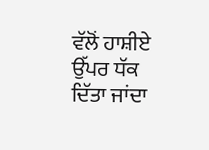ਵੱਲੋਂ ਹਾਸ਼ੀਏ ਉੱਪਰ ਧੱਕ ਦਿੱਤਾ ਜਾਂਦਾ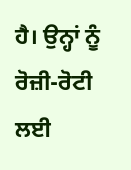ਹੈ। ਉਨ੍ਹਾਂ ਨੂੰ ਰੋਜ਼ੀ-ਰੋਟੀ ਲਈ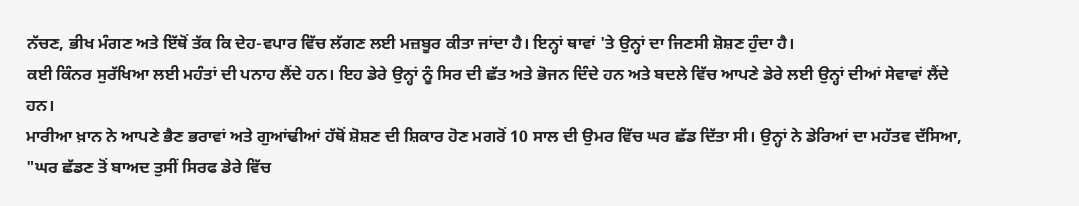ਨੱਚਣ, ਭੀਖ ਮੰਗਣ ਅਤੇ ਇੱਥੋਂ ਤੱਕ ਕਿ ਦੇਹ-ਵਪਾਰ ਵਿੱਚ ਲੱਗਣ ਲਈ ਮਜ਼ਬੂਰ ਕੀਤਾ ਜਾਂਦਾ ਹੈ। ਇਨ੍ਹਾਂ ਥਾਵਾਂ 'ਤੇ ਉਨ੍ਹਾਂ ਦਾ ਜਿਣਸੀ ਸ਼ੋਸ਼ਣ ਹੁੰਦਾ ਹੈ।
ਕਈ ਕਿੰਨਰ ਸੁਰੱਖਿਆ ਲਈ ਮਹੰਤਾਂ ਦੀ ਪਨਾਹ ਲੈਂਦੇ ਹਨ। ਇਹ ਡੇਰੇ ਉਨ੍ਹਾਂ ਨੂੰ ਸਿਰ ਦੀ ਛੱਤ ਅਤੇ ਭੋਜਨ ਦਿੰਦੇ ਹਨ ਅਤੇ ਬਦਲੇ ਵਿੱਚ ਆਪਣੇ ਡੇਰੇ ਲਈ ਉਨ੍ਹਾਂ ਦੀਆਂ ਸੇਵਾਵਾਂ ਲੈਂਦੇ ਹਨ।
ਮਾਰੀਆ ਖ਼ਾਨ ਨੇ ਆਪਣੇ ਭੈਣ ਭਰਾਵਾਂ ਅਤੇ ਗੁਆਂਢੀਆਂ ਹੱਥੋਂ ਸ਼ੋਸ਼ਣ ਦੀ ਸ਼ਿਕਾਰ ਹੋਣ ਮਗਰੋਂ 10 ਸਾਲ ਦੀ ਉਮਰ ਵਿੱਚ ਘਰ ਛੱਡ ਦਿੱਤਾ ਸੀ। ਉਨ੍ਹਾਂ ਨੇ ਡੇਰਿਆਂ ਦਾ ਮਹੱਤਵ ਦੱਸਿਆ, "ਘਰ ਛੱਡਣ ਤੋਂ ਬਾਅਦ ਤੁਸੀਂ ਸਿਰਫ ਡੇਰੇ ਵਿੱਚ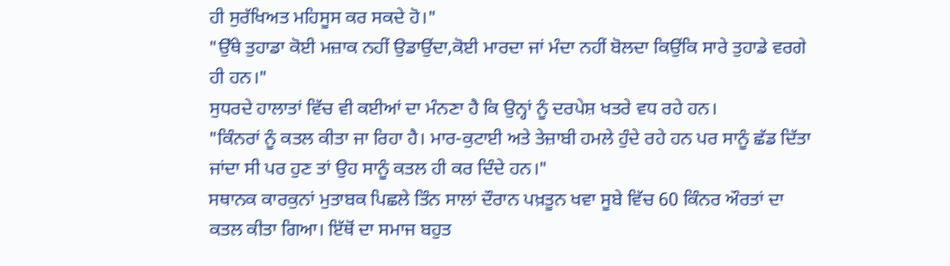ਹੀ ਸੁਰੱਖਿਅਤ ਮਹਿਸੂਸ ਕਰ ਸਕਦੇ ਹੋ।"
"ਉੱਥੇ ਤੁਹਾਡਾ ਕੋਈ ਮਜ਼ਾਕ ਨਹੀਂ ਉਡਾਉਂਦਾ,ਕੋਈ ਮਾਰਦਾ ਜਾਂ ਮੰਦਾ ਨਹੀਂ ਬੋਲਦਾ ਕਿਉਂਕਿ ਸਾਰੇ ਤੁਹਾਡੇ ਵਰਗੇ ਹੀ ਹਨ।"
ਸੁਧਰਦੇ ਹਾਲਾਤਾਂ ਵਿੱਚ ਵੀ ਕਈਆਂ ਦਾ ਮੰਨਣਾ ਹੈ ਕਿ ਉਨ੍ਹਾਂ ਨੂੰ ਦਰਪੇਸ਼ ਖਤਰੇ ਵਧ ਰਹੇ ਹਨ।
"ਕਿੰਨਰਾਂ ਨੂੰ ਕਤਲ ਕੀਤਾ ਜਾ ਰਿਹਾ ਹੈ। ਮਾਰ-ਕੁਟਾਈ ਅਤੇ ਤੇਜ਼ਾਬੀ ਹਮਲੇ ਹੁੰਦੇ ਰਹੇ ਹਨ ਪਰ ਸਾਨੂੰ ਛੱਡ ਦਿੱਤਾ ਜਾਂਦਾ ਸੀ ਪਰ ਹੁਣ ਤਾਂ ਉਹ ਸਾਨੂੰ ਕਤਲ ਹੀ ਕਰ ਦਿੰਦੇ ਹਨ।"
ਸਥਾਨਕ ਕਾਰਕੁਨਾਂ ਮੁਤਾਬਕ ਪਿਛਲੇ ਤਿੰਨ ਸਾਲਾਂ ਦੌਰਾਨ ਪਖ਼ਤੂਨ ਖਵਾ ਸੂਬੇ ਵਿੱਚ 60 ਕਿੰਨਰ ਔਰਤਾਂ ਦਾ ਕਤਲ ਕੀਤਾ ਗਿਆ। ਇੱਥੋਂ ਦਾ ਸਮਾਜ ਬਹੁਤ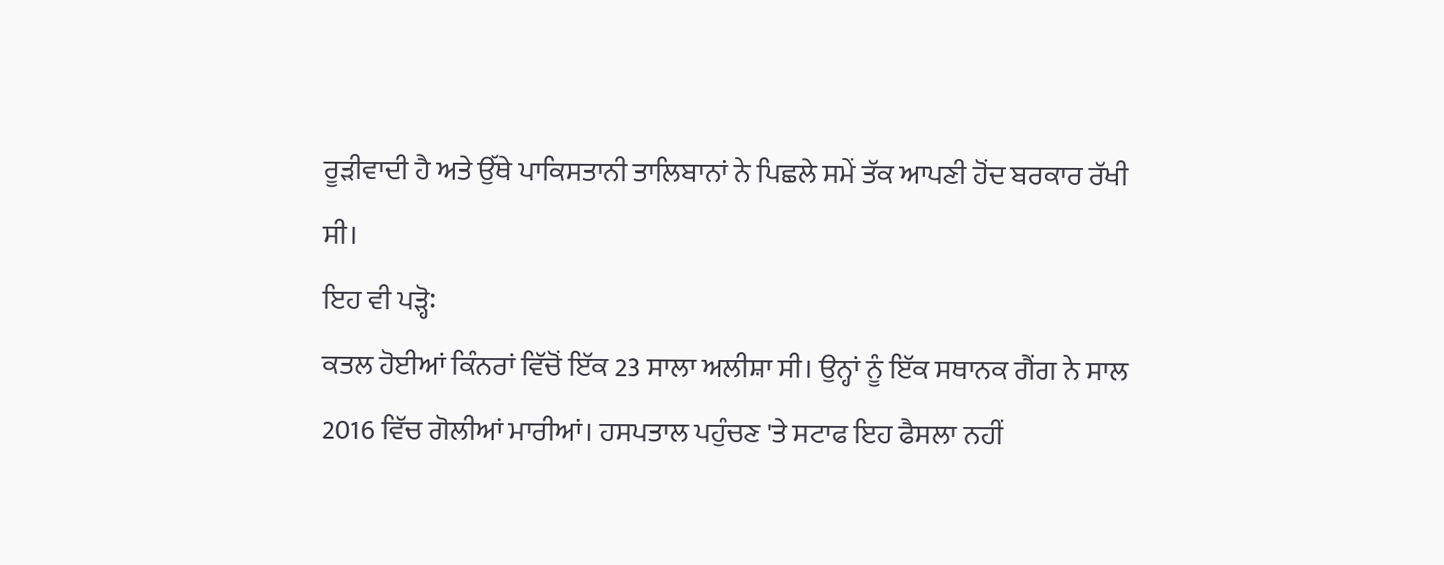ਰੂੜੀਵਾਦੀ ਹੈ ਅਤੇ ਉੱਥੇ ਪਾਕਿਸਤਾਨੀ ਤਾਲਿਬਾਨਾਂ ਨੇ ਪਿਛਲੇ ਸਮੇਂ ਤੱਕ ਆਪਣੀ ਹੋਂਦ ਬਰਕਾਰ ਰੱਖੀ ਸੀ।
ਇਹ ਵੀ ਪੜ੍ਹੋ꞉
ਕਤਲ ਹੋਈਆਂ ਕਿੰਨਰਾਂ ਵਿੱਚੋਂ ਇੱਕ 23 ਸਾਲਾ ਅਲੀਸ਼ਾ ਸੀ। ਉਨ੍ਹਾਂ ਨੂੰ ਇੱਕ ਸਥਾਨਕ ਗੈਂਗ ਨੇ ਸਾਲ 2016 ਵਿੱਚ ਗੋਲੀਆਂ ਮਾਰੀਆਂ। ਹਸਪਤਾਲ ਪਹੁੰਚਣ 'ਤੇ ਸਟਾਫ ਇਹ ਫੈਸਲਾ ਨਹੀਂ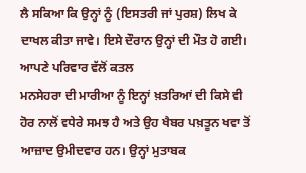ਲੈ ਸਕਿਆ ਕਿ ਉਨ੍ਹਾਂ ਨੂੰ (ਇਸਤਰੀ ਜਾਂ ਪੁਰਸ਼) ਲਿਖ ਕੇ ਦਾਖਲ ਕੀਤਾ ਜਾਵੇ। ਇਸੇ ਦੌਰਾਨ ਉਨ੍ਹਾਂ ਦੀ ਮੌਤ ਹੋ ਗਈ।
ਆਪਣੇ ਪਰਿਵਾਰ ਵੱਲੋਂ ਕਤਲ
ਮਨਸੇਹਰਾ ਦੀ ਮਾਰੀਆ ਨੂੰ ਇਨ੍ਹਾਂ ਖ਼ਤਰਿਆਂ ਦੀ ਕਿਸੇ ਵੀ ਹੋਰ ਨਾਲੋਂ ਵਧੇਰੇ ਸਮਝ ਹੈ ਅਤੇ ਉਹ ਖੈਬਰ ਪਖ਼ਤੂਨ ਖਵਾ ਤੋਂ ਆਜ਼ਾਦ ਉਮੀਦਵਾਰ ਹਨ। ਉਨ੍ਹਾਂ ਮੁਤਾਬਕ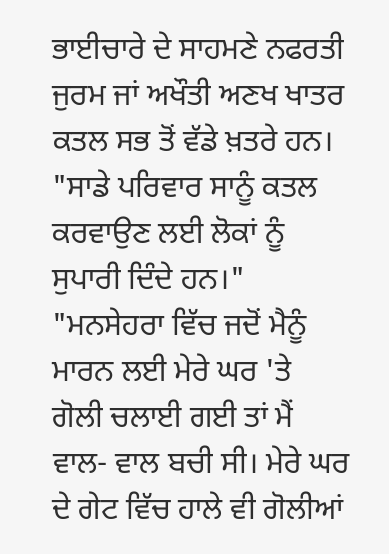ਭਾਈਚਾਰੇ ਦੇ ਸਾਹਮਣੇ ਨਫਰਤੀ ਜੁਰਮ ਜਾਂ ਅਖੌਤੀ ਅਣਖ ਖਾਤਰ ਕਤਲ ਸਭ ਤੋਂ ਵੱਡੇ ਖ਼ਤਰੇ ਹਨ।
"ਸਾਡੇ ਪਰਿਵਾਰ ਸਾਨੂੰ ਕਤਲ ਕਰਵਾਉਣ ਲਈ ਲੋਕਾਂ ਨੂੰ ਸੁਪਾਰੀ ਦਿੰਦੇ ਹਨ।"
"ਮਨਸੇਹਰਾ ਵਿੱਚ ਜਦੋਂ ਮੈਨੂੰ ਮਾਰਨ ਲਈ ਮੇਰੇ ਘਰ 'ਤੇ ਗੋਲੀ ਚਲਾਈ ਗਈ ਤਾਂ ਮੈਂ ਵਾਲ- ਵਾਲ ਬਚੀ ਸੀ। ਮੇਰੇ ਘਰ ਦੇ ਗੇਟ ਵਿੱਚ ਹਾਲੇ ਵੀ ਗੋਲੀਆਂ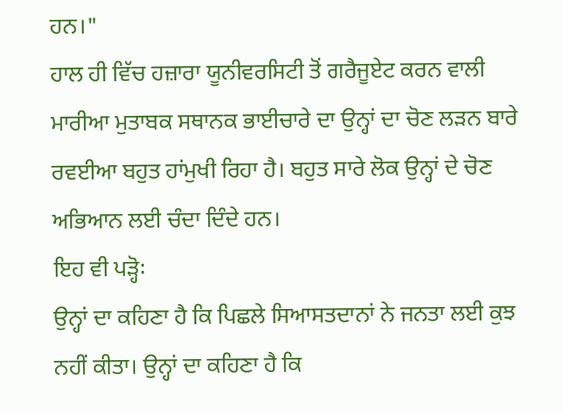ਹਨ।"
ਹਾਲ ਹੀ ਵਿੱਚ ਹਜ਼ਾਰਾ ਯੂਨੀਵਰਸਿਟੀ ਤੋਂ ਗਰੈਜੂਏਟ ਕਰਨ ਵਾਲੀ ਮਾਰੀਆ ਮੁਤਾਬਕ ਸਥਾਨਕ ਭਾਈਚਾਰੇ ਦਾ ਉਨ੍ਹਾਂ ਦਾ ਚੋਣ ਲੜਨ ਬਾਰੇ ਰਵਈਆ ਬਹੁਤ ਹਾਂਮੁਖੀ ਰਿਹਾ ਹੈ। ਬਹੁਤ ਸਾਰੇ ਲੋਕ ਉਨ੍ਹਾਂ ਦੇ ਚੋਣ ਅਭਿਆਨ ਲਈ ਚੰਦਾ ਦਿੰਦੇ ਹਨ।
ਇਹ ਵੀ ਪੜ੍ਹੋ꞉
ਉਨ੍ਹਾਂ ਦਾ ਕਹਿਣਾ ਹੈ ਕਿ ਪਿਛਲੇ ਸਿਆਸਤਦਾਨਾਂ ਨੇ ਜਨਤਾ ਲਈ ਕੁਝ ਨਹੀਂ ਕੀਤਾ। ਉਨ੍ਹਾਂ ਦਾ ਕਹਿਣਾ ਹੈ ਕਿ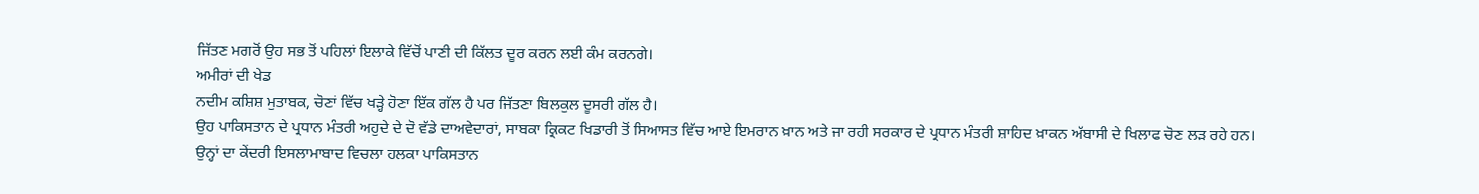ਜਿੱਤਣ ਮਗਰੋਂ ਉਹ ਸਭ ਤੋਂ ਪਹਿਲਾਂ ਇਲਾਕੇ ਵਿੱਚੋਂ ਪਾਣੀ ਦੀ ਕਿੱਲਤ ਦੂਰ ਕਰਨ ਲਈ ਕੰਮ ਕਰਨਗੇ।
ਅਮੀਰਾਂ ਦੀ ਖੇਡ
ਨਦੀਮ ਕਸ਼ਿਸ਼ ਮੁਤਾਬਕ, ਚੋਣਾਂ ਵਿੱਚ ਖੜ੍ਹੇ ਹੋਣਾ ਇੱਕ ਗੱਲ ਹੈ ਪਰ ਜਿੱਤਣਾ ਬਿਲਕੁਲ ਦੂਸਰੀ ਗੱਲ ਹੈ।
ਉਹ ਪਾਕਿਸਤਾਨ ਦੇ ਪ੍ਰਧਾਨ ਮੰਤਰੀ ਅਹੁਦੇ ਦੇ ਦੋ ਵੱਡੇ ਦਾਅਵੇਦਾਰਾਂ, ਸਾਬਕਾ ਕ੍ਰਿਕਟ ਖਿਡਾਰੀ ਤੋਂ ਸਿਆਸਤ ਵਿੱਚ ਆਏ ਇਮਰਾਨ ਖ਼ਾਨ ਅਤੇ ਜਾ ਰਹੀ ਸਰਕਾਰ ਦੇ ਪ੍ਰਧਾਨ ਮੰਤਰੀ ਸ਼ਾਹਿਦ ਖ਼ਾਕਨ ਅੱਬਾਸੀ ਦੇ ਖਿਲਾਫ ਚੋਣ ਲੜ ਰਹੇ ਹਨ।
ਉਨ੍ਹਾਂ ਦਾ ਕੇਂਦਰੀ ਇਸਲਾਮਾਬਾਦ ਵਿਚਲਾ ਹਲਕਾ ਪਾਕਿਸਤਾਨ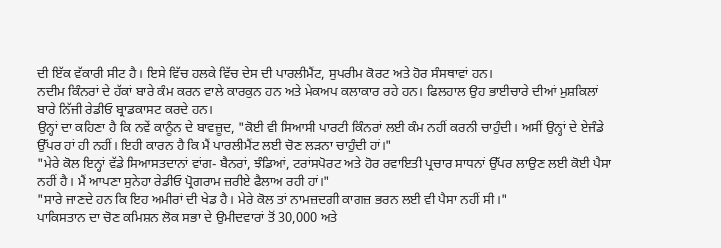ਦੀ ਇੱਕ ਵੱਕਾਰੀ ਸੀਟ ਹੈ। ਇਸੇ ਵਿੱਚ ਹਲਕੇ ਵਿੱਚ ਦੇਸ ਦੀ ਪਾਰਲੀਮੈਂਟ, ਸੁਪਰੀਮ ਕੋਰਟ ਅਤੇ ਹੋਰ ਸੰਸਥਾਵਾਂ ਹਨ।
ਨਦੀਮ ਕਿੰਨਰਾਂ ਦੇ ਹੱਕਾਂ ਬਾਰੇ ਕੰਮ ਕਰਨ ਵਾਲੇ ਕਾਰਕੁਨ ਹਨ ਅਤੇ ਮੇਕਅਪ ਕਲਾਕਾਰ ਰਹੇ ਹਨ। ਫਿਲਹਾਲ ਉਹ ਭਾਈਚਾਰੇ ਦੀਆਂ ਮੁਸ਼ਕਿਲਾਂ ਬਾਰੇ ਨਿੱਜੀ ਰੇਡੀਓ ਬ੍ਰਾਡਕਾਸਟ ਕਰਦੇ ਹਨ।
ਉਨ੍ਹਾਂ ਦਾ ਕਹਿਣਾ ਹੈ ਕਿ ਨਵੇਂ ਕਾਨੂੰਨ ਦੇ ਬਾਵਜ਼ੂਦ, "ਕੋਈ ਵੀ ਸਿਆਸੀ ਪਾਰਟੀ ਕਿੰਨਰਾਂ ਲਈ ਕੰਮ ਨਹੀਂ ਕਰਨੀ ਚਾਹੁੰਦੀ। ਅਸੀਂ ਉਨ੍ਹਾਂ ਦੇ ਏਜੰਡੇ ਉੱਪਰ ਹਾਂ ਹੀ ਨਹੀਂ। ਇਹੀ ਕਾਰਨ ਹੈ ਕਿ ਮੈਂ ਪਾਰਲੀਮੈਂਟ ਲਈ ਚੋਣ ਲੜਨਾ ਚਾਹੁੰਦੀ ਹਾਂ।"
"ਮੇਰੇ ਕੋਲ ਇਨ੍ਹਾਂ ਵੱਡੇ ਸਿਆਸਤਦਾਨਾਂ ਵਾਂਗ- ਬੈਨਰਾਂ, ਝੰਡਿਆਂ, ਟਰਾਂਸਪੋਰਟ ਅਤੇ ਹੋਰ ਰਵਾਇਤੀ ਪ੍ਰਚਾਰ ਸਾਧਨਾਂ ਉੱਪਰ ਲਾਉਣ ਲਈ ਕੋਈ ਪੈਸਾ ਨਹੀਂ ਹੈ। ਮੈਂ ਆਪਣਾ ਸੁਨੇਹਾ ਰੇਡੀਓ ਪ੍ਰੋਗਰਾਮ ਜ਼ਰੀਏ ਫੈਲਾਅ ਰਹੀ ਹਾਂ।"
"ਸਾਰੇ ਜਾਣਦੇ ਹਨ ਕਿ ਇਹ ਅਮੀਰਾਂ ਦੀ ਖੇਡ ਹੈ। ਮੇਰੇ ਕੋਲ ਤਾਂ ਨਾਮਜ਼ਦਗੀ ਕਾਗਜ਼ ਭਰਨ ਲਈ ਵੀ ਪੈਸਾ ਨਹੀਂ ਸੀ।"
ਪਾਕਿਸਤਾਨ ਦਾ ਚੋਣ ਕਮਿਸ਼ਨ ਲੋਕ ਸਭਾ ਦੇ ਉਮੀਦਵਾਰਾਂ ਤੋਂ 30,000 ਅਤੇ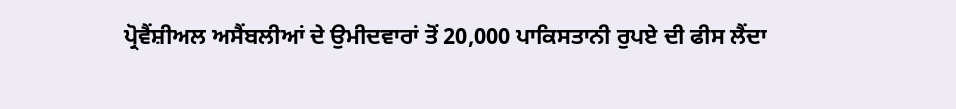ਪ੍ਰੋਵੈਂਸ਼ੀਅਲ ਅਸੈਂਬਲੀਆਂ ਦੇ ਉਮੀਦਵਾਰਾਂ ਤੋਂ 20,000 ਪਾਕਿਸਤਾਨੀ ਰੁਪਏ ਦੀ ਫੀਸ ਲੈਂਦਾ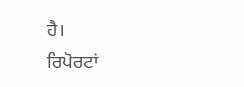ਹੈ।
ਰਿਪੋਰਟਾਂ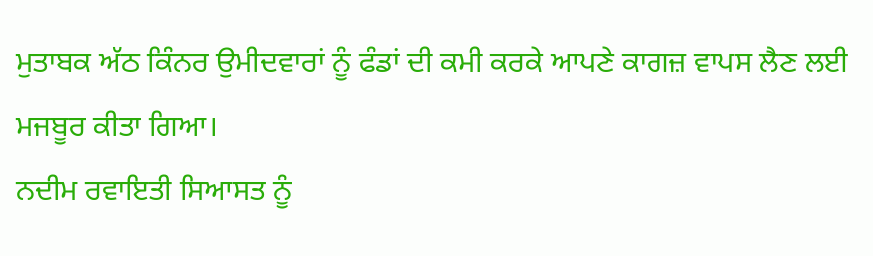ਮੁਤਾਬਕ ਅੱਠ ਕਿੰਨਰ ਉਮੀਦਵਾਰਾਂ ਨੂੰ ਫੰਡਾਂ ਦੀ ਕਮੀ ਕਰਕੇ ਆਪਣੇ ਕਾਗਜ਼ ਵਾਪਸ ਲੈਣ ਲਈ ਮਜਬੂਰ ਕੀਤਾ ਗਿਆ।
ਨਦੀਮ ਰਵਾਇਤੀ ਸਿਆਸਤ ਨੂੰ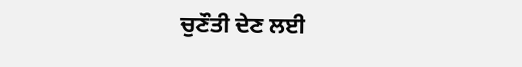ਚੁਣੌਤੀ ਦੇਣ ਲਈ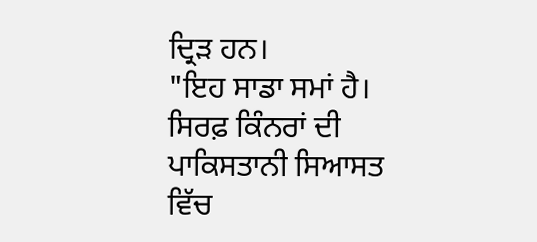ਦ੍ਰਿੜ ਹਨ।
"ਇਹ ਸਾਡਾ ਸਮਾਂ ਹੈ। ਸਿਰਫ਼ ਕਿੰਨਰਾਂ ਦੀ ਪਾਕਿਸਤਾਨੀ ਸਿਆਸਤ ਵਿੱਚ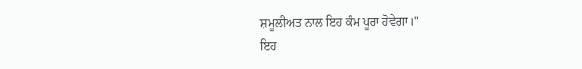ਸ਼ਮੂਲੀਅਤ ਨਾਲ ਇਹ ਕੰਮ ਪੂਰਾ ਹੋਵੇਗਾ।"
ਇਹ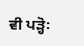ਵੀ ਪੜ੍ਹੋ꞉